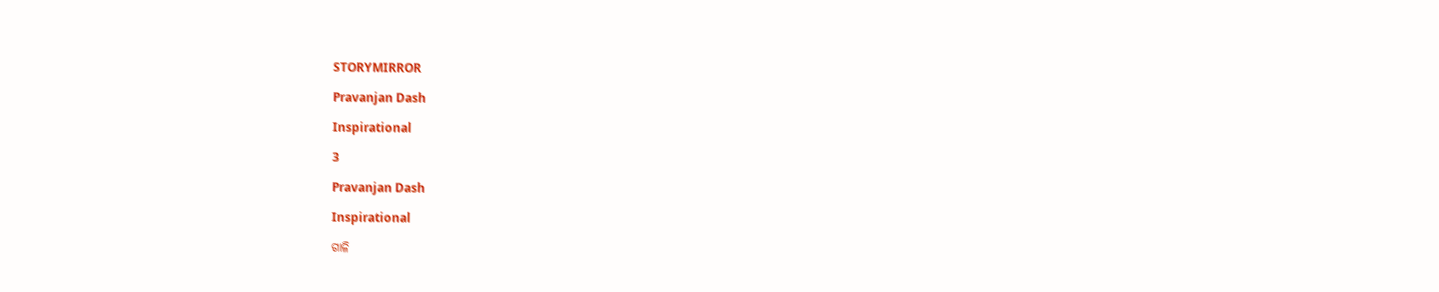STORYMIRROR

Pravanjan Dash

Inspirational

3

Pravanjan Dash

Inspirational

ଗାଳି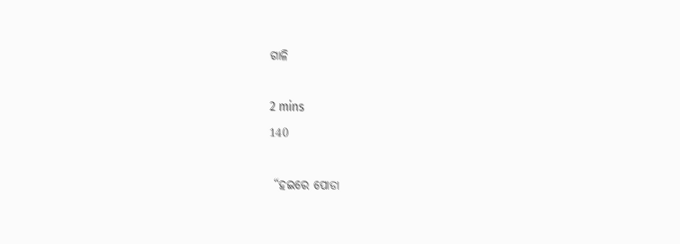ଗାଳି

2 mins
140

 “ହଇରେ ପୋଡା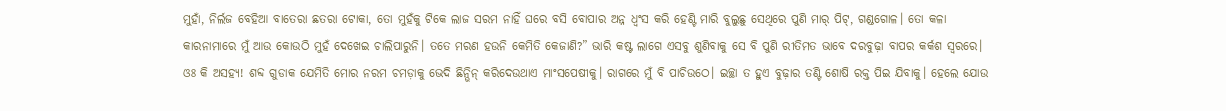ମୁହାଁ, ନିର୍ଲଜ ବେହିଆ ବାତେରା ଛତରା ଟୋକା, ତୋ ମୁହଁକୁ ଟିକେ ଲାଜ ସରମ ନାହିଁ ଘରେ ବସି ବୋପାର ଅନ୍ନ ଧ୍ୱଂସ କରି ହେଣ୍ଟି ମାରି ବୁଲୁଛୁ ସେଥିରେ ପୁଣି ମାର୍ ପିଟ୍, ଗଣ୍ଡଗୋଳ। ତୋ କଳା କାରନାମାରେ ମୁଁ ଆଉ କୋଉଠି ମୁହଁ ଦେଖେଇ ଚାଲିପାରୁନି। ତତେ ମରଣ ହଉନି କେମିତି କେଜାଣି?” ଭାରି କଷ୍ଟ ଲାଗେ ଏସବୁ ଶୁଣିବାକୁ ସେ ବି ପୁଣି ରୀତିମତ ଭାବେ ଦରବୁଢ଼ା ବାପର କର୍କଶ ସ୍ୱରରେ। ଓଃ କି ଅସହ୍ୟ! ଶବ୍ଦ ଗୁଡାକ ଯେମିତି ମୋର ନରମ ଚମଡ଼ାକୁ ଭେଦି ଛିନ୍ଭିନ୍ କରିଦେଉଥାଏ ମାଂସପେଷୀକୁ। ରାଗରେ ମୁଁ ବି ପାଚିଉଠେ। ଇଚ୍ଛା ତ ହୁଏ ବୁଢ଼ାର ତଣ୍ଟି ଶୋଷି ରକ୍ତ ପିଇ ଯିବାକୁ। ହେଲେ ଯୋଉ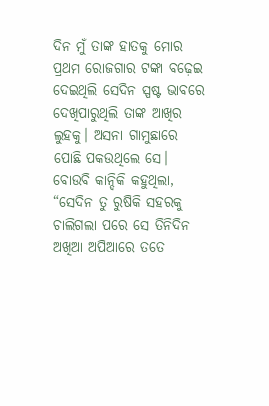ଦିନ ମୁଁ ତାଙ୍କ ହାତକୁ ମୋର ପ୍ରଥମ ରୋଜଗାର ଟଙ୍କା ବଢ଼େଇ ଦେଇଥିଲି ସେଦିନ ସ୍ପଷ୍ଟ ଭାବରେ ଦେଖିପାରୁଥିଲି ତାଙ୍କ ଆଖିର ଲୁହକୁ। ଅସନା ଗାମୁଛାରେ ପୋଛି ପକଉଥିଲେ ସେ। ବୋଉବି କାନ୍ଦିକି କହୁଥିଲା, “ସେଦିନ ତୁ ରୁଷିକି ସହରକୁ ଚାଲିଗଲା ପରେ ସେ ତିନିଦିନ ଅଖିଆ ଅପିଆରେ ତତେ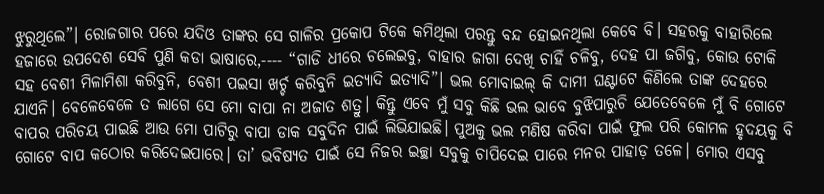ଝୁରୁଥିଲେ”। ରୋଜଗାର ପରେ ଯଦିଓ ତାଙ୍କର ସେ ଗାଳିର ପ୍ରକୋପ ଟିକେ କମିଥିଲା ପରନ୍ତୁ ବନ୍ଦ ହୋଇନଥିଲା କେବେ ବି। ସହରକୁ ବାହାରିଲେ ହଜାରେ ଉପଦେଶ ସେବି ପୁଣି କଡା ଭାଷାରେ,---- “ଗାଡି ଧୀରେ ଚଲେଇବୁ, ବାହାର ଜାଗା ଦେଖି ଚାହିଁ ଚଳିବୁ, ଦେହ ପା ଜଗିବୁ, କୋଉ ଟୋକି ସହ ବେଶୀ ମିଳାମିଶା କରିବୁନି, ବେଶୀ ପଇସା ଖର୍ଚ୍ଚ କରିବୁନି ଇତ୍ୟାଦି ଇତ୍ୟାଦି”। ଭଲ ମୋବାଇଲ୍ କି ଦାମୀ ଘଣ୍ଟାଟେ କିଣିଲେ ତାଙ୍କ ଦେହରେ ଯାଏନି। ବେଳେବେଳେ ତ ଲାଗେ ସେ ମୋ ବାପା ନା ଅଜାତ ଶତ୍ରୁ। କିନ୍ତୁ ଏବେ ମୁଁ ସବୁ କିଛି ଭଲ ଭାବେ ବୁଝିପାରୁଚି ଯେତେବେଳେ ମୁଁ ବି ଗୋଟେ ବାପର ପରିଚୟ ପାଇଛି ଆଉ ମୋ ପାଟିରୁ ବାପା ଡାକ ସବୁଦିନ ପାଇଁ ଲିଭିଯାଇଛି। ପୁଅକୁ ଭଲ ମଣିଷ କରିବା ପାଇଁ ଫୁଲ ପରି କୋମଳ ହୃଦୟକୁ ବି ଗୋଟେ ବାପ କଠୋର କରିଦେଇପାରେ। ତା’ ଭବିଷ୍ୟତ ପାଇଁ ସେ ନିଜର ଇଚ୍ଛା ସବୁକୁ ଚାପିଦେଇ ପାରେ ମନର ପାହାଡ଼ ତଳେ। ମୋର ଏସବୁ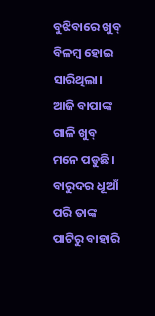ବୁଝିବାରେ ଖୁବ୍ ବିଳମ୍ବ ହୋଇ ସାରିଥିଲା। ଆଜି ବାପାଙ୍କ ଗାଳି ଖୁବ୍ ମନେ ପଡୁଛି। ବାରୁଦର ଧୂଆଁ ପରି ତାଙ୍କ ପାଟିରୁ ବାହାରି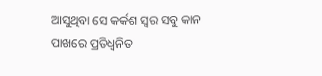ଆସୁଥିବା ସେ କର୍କଶ ସ୍ୱର ସବୁ କାନ ପାଖରେ ପ୍ରତିଧ୍ୱନିତ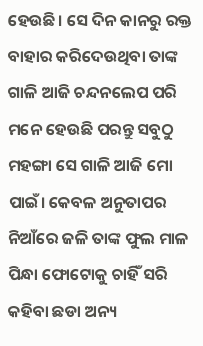ହେଉଛି। ସେ ଦିନ କାନରୁ ରକ୍ତ ବାହାର କରିଦେଉଥିବା ତାଙ୍କ ଗାଳି ଆଜି ଚନ୍ଦନଲେପ ପରି ମନେ ହେଉଛି ପରନ୍ତୁ ସବୁଠୁ ମହଙ୍ଗା ସେ ଗାଳି ଆଜି ମୋ ପାଇଁ। କେବଳ ଅନୁତାପର ନିଆଁରେ ଜଳି ତାଙ୍କ ଫୁଲ ମାଳ ପିନ୍ଧା ଫୋଟୋକୁ ଚାହିଁ ସରି କହିବା ଛଡା ଅନ୍ୟ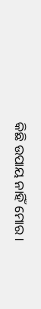କିଛି ଉପାୟ ନାହିଁ ମୋର।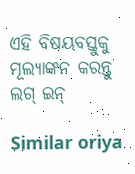ଏହି ବିଷୟବସ୍ତୁକୁ ମୂଲ୍ୟାଙ୍କନ କରନ୍ତୁ
ଲଗ୍ ଇନ୍

Similar oriya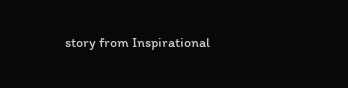story from Inspirational